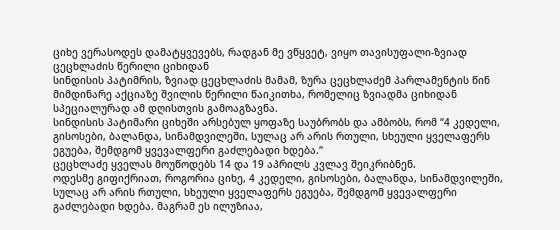ციხე ვერასოდეს დამატყვევებს, რადგან მე ვწყვეტ, ვიყო თავისუფალი-ზვიად ცეცხლაძის წერილი ციხიდან
სინდისის პატიმრის, ზვიად ცეცხლაძის მამამ, ზურა ცეცხლაძემ პარლამენტის წინ მიმდინარე აქციაზე შვილის წერილი წაიკითხა, რომელიც ზვიადმა ციხიდან სპეციალურად ამ დღისთვის გამოაგზავნა.
სინდისის პატიმარი ციხეში არსებულ ყოფაზე საუბრობს და ამბობს, რომ “4 კედელი, გისოსები, ბალანდა, სინამდვილეში, სულაც არ არის რთული, სხეული ყველაფერს ეგუება, შემდგომ ყვევალფერი გაძლებადი ხდება.“
ცეცხლაძე ყველას მოუწოდებს 14 და 19 აპრილს კვლავ შეიკრიბნენ.
ოდესმე გიფიქრიათ, როგორია ციხე, 4 კედელი, გისოსები, ბალანდა, სინამდვილეში, სულაც არ არის რთული, სხეული ყველაფერს ეგუება, შემდგომ ყვევალფერი გაძლებადი ხდება. მაგრამ ეს ილუზიაა,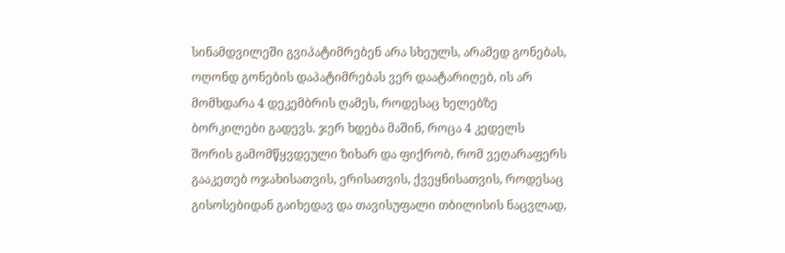სინამდვილეში გვიპატიმრებენ არა სხეულს, არამედ გონებას, ოღონდ გონების დაპატიმრებას ვერ დაატარიღებ, ის არ მომხდარა 4 დეკემბრის ღამეს, როდესაც ხელებზე ბორკილები გადევს. ჯერ ხდება მაშინ, როცა 4 კედელს შორის გამომწყვდეული ზიხარ და ფიქრობ, რომ ვეღარაფერს გააკეთებ ოჯახისათვის, ერისათვის, ქვეყნისათვის, როდესაც გისოსებიდან გაიხედავ და თავისუფალი თბილისის ნაცვლად,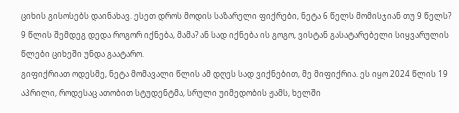ციხის გისოსებს დაინახავ. ესეთ დროს მოდის საზარელი ფიქრები, ნეტა 6 წელს მომისჯიან თუ 9 წელს? 9 წლის შემდეგ დედა როგორ იქნება, მამა? ან სად იქნება ის გოგო, ვისტან გასატარებელი სიყვარულის წლები ციხეში უნდა გაატარო.
გიფიქრიათ ოდესმე, ნეტა მომავალი წლის ამ დღეს სად ვიქნებით, მე მიფიქრია. ეს იყო 2024 წლის 19 აპრილი, როდესაც ათობით სტუდენტმა, სრული უიმედობის ჟამს, ხელში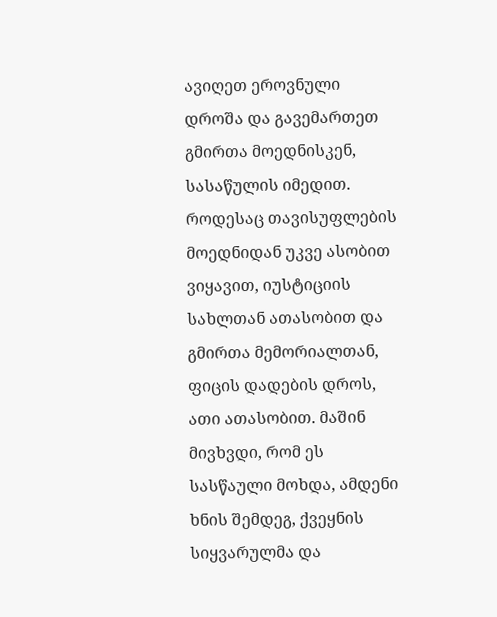ავიღეთ ეროვნული დროშა და გავემართეთ გმირთა მოედნისკენ, სასაწულის იმედით. როდესაც თავისუფლების მოედნიდან უკვე ასობით ვიყავით, იუსტიციის სახლთან ათასობით და გმირთა მემორიალთან, ფიცის დადების დროს, ათი ათასობით. მაშინ მივხვდი, რომ ეს სასწაული მოხდა, ამდენი ხნის შემდეგ, ქვეყნის სიყვარულმა და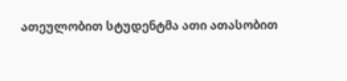ათეულობით სტუდენტმა ათი ათასობით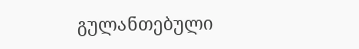გულანთებული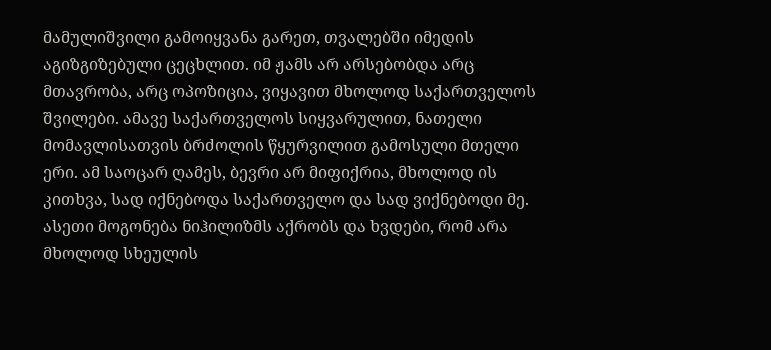მამულიშვილი გამოიყვანა გარეთ, თვალებში იმედის აგიზგიზებული ცეცხლით. იმ ჟამს არ არსებობდა არც მთავრობა, არც ოპოზიცია, ვიყავით მხოლოდ საქართველოს შვილები. ამავე საქართველოს სიყვარულით, ნათელი მომავლისათვის ბრძოლის წყურვილით გამოსული მთელი ერი. ამ საოცარ ღამეს, ბევრი არ მიფიქრია, მხოლოდ ის კითხვა, სად იქნებოდა საქართველო და სად ვიქნებოდი მე. ასეთი მოგონება ნიჰილიზმს აქრობს და ხვდები, რომ არა მხოლოდ სხეულის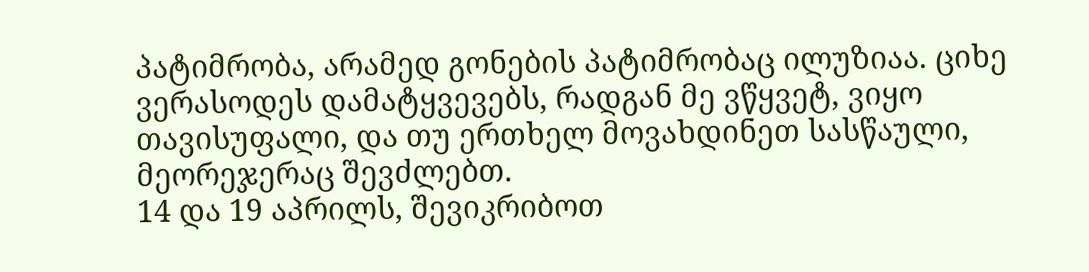პატიმრობა, არამედ გონების პატიმრობაც ილუზიაა. ციხე ვერასოდეს დამატყვევებს, რადგან მე ვწყვეტ, ვიყო თავისუფალი, და თუ ერთხელ მოვახდინეთ სასწაული, მეორეჯერაც შევძლებთ.
14 და 19 აპრილს, შევიკრიბოთ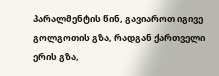პარალმენტის წინ, გავიაროთ იგივე გოლგოთის გზა, რადგან ქართველი ერის გზა,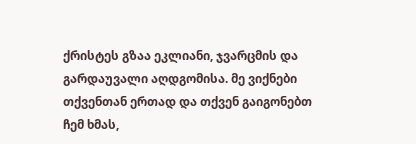ქრისტეს გზაა ეკლიანი, ჯვარცმის და გარდაუვალი აღდგომისა. მე ვიქნები თქვენთან ერთად და თქვენ გაიგონებთ ჩემ ხმას,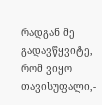რადგან მე გადავწყვიტე, რომ ვიყო თავისუფალი,-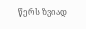წერს ზვიად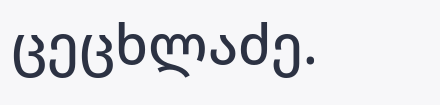ცეცხლაძე.